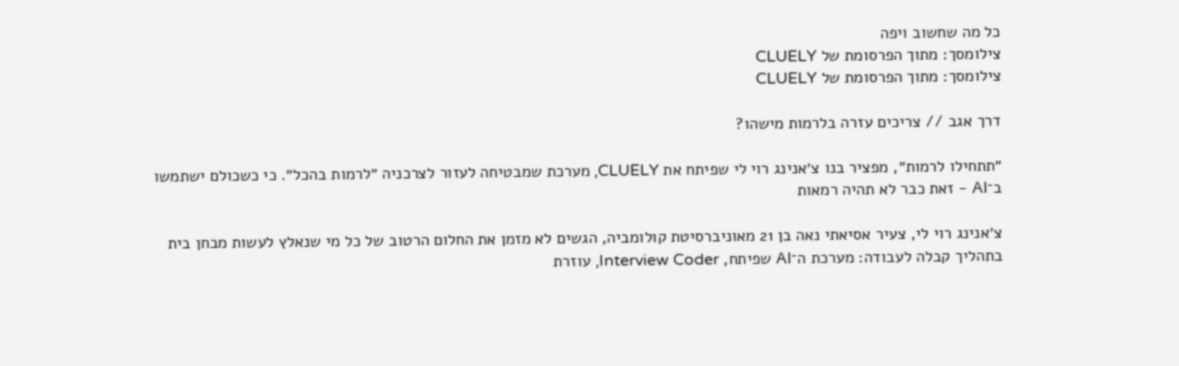כל מה שחשוב ויפה
צילומסך: מתוך הפרסומת של CLUELY
צילומסך: מתוך הפרסומת של CLUELY

דרך אגב // צריכים עזרה בלרמות מישהו?

״תתחילו לרמות״, מפציר בנו צ׳אנינג רוי לי שפיתח את CLUELY, מערכת שמבטיחה לעזור לצרכניה ״לרמות בהכל״. כי כשכולם ישתמשו ב־AI - זאת כבר לא תהיה רמאות

צ׳אנינג רוי לי, צעיר אסיאתי נאה בן 21 מאוניברסיטת קולומביה, הגשים לא מזמן את החלום הרטוב של כל מי שנאלץ לעשות מבחן בית בתהליך קבלה לעבודה: מערכת ה־AI שפיתח, Interview Coder, עוזרת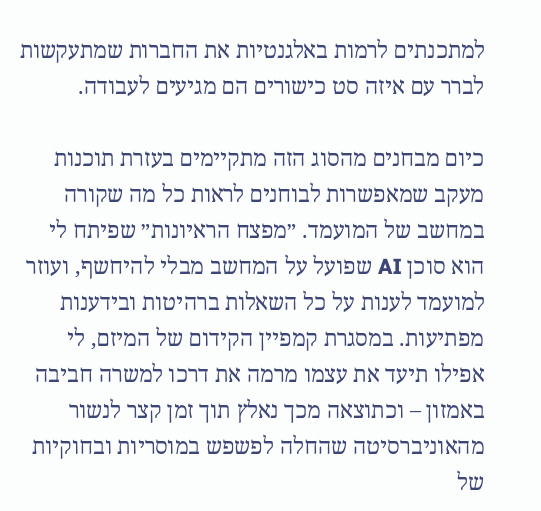למתכנתים לרמות באלגנטיות את החברות שמתעקשות לברר עם איזה סט כישורים הם מגיעים לעבודה.

כיום מבחנים מהסוג הזה מתקיימים בעזרת תוכנות מעקב שמאפשרות לבוחנים לראות כל מה שקורה במחשב של המועמד. ״מפצח הראיונות״ שפיתח לי הוא סוכן AI שפועל על המחשב מבלי להיחשף, ועוזר למועמד לענות על כל השאלות ברהיטות ובידענות מפתיעות. במסגרת קמפיין הקידום של המיזם, לי אפילו תיעד את עצמו מרמה את דרכו למשרה חביבה באמזון – וכתוצאה מכך נאלץ תוך זמן קצר לנשור מהאוניברסיטה שהחלה לפשפש במוסריות ובחוקיות של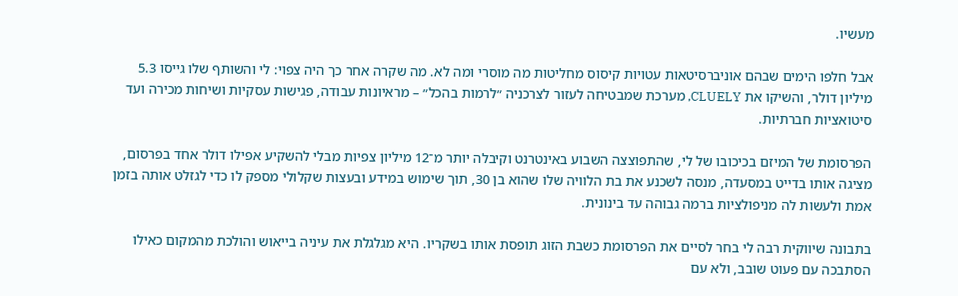מעשיו.

אבל חלפו הימים שבהם אוניברסיטאות עטויות קיסוס מחליטות מה מוסרי ומה לא. מה שקרה אחר כך היה צפוי: לי והשותף שלו גייסו 5.3 מיליון דולר, והשיקו את CLUELY, מערכת שמבטיחה לעזור לצרכניה ״לרמות בהכל״ – מראיונות עבודה, פגישות עסקיות ושיחות מכירה ועד סיטואציות חברתיות.

הפרסומת של המיזם בכיכובו של לי, שהתפוצצה השבוע באינטרנט וקיבלה יותר מ־12 מיליון צפיות מבלי להשקיע אפילו דולר אחד בפרסום, מציגה אותו בדייט במסעדה, מנסה לשכנע את בת הלוויה שלו שהוא בן 30, תוך שימוש במידע ובעצות שקלולי מספק לו כדי לגזלט אותה בזמן אמת ולעשות לה מניפולציות ברמה גבוהה עד בינונית.

בתבונה שיווקית רבה לי בחר לסיים את הפרסומת כשבת הזוג תופסת אותו בשקריו. היא מגלגלת את עיניה בייאוש והולכת מהמקום כאילו הסתבכה עם פעוט שובב, ולא עם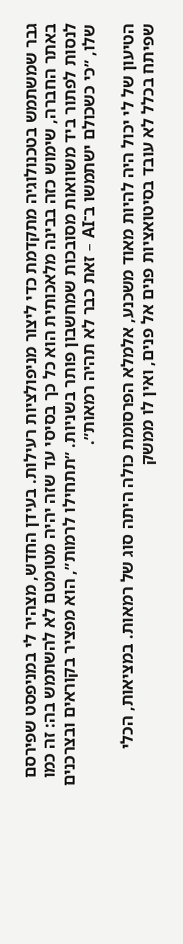גבר שמשתמש בטכנולוגיה מתקדמת כדי ליצור מניפולציות רעילות. בעידן החדש, מצהיר לי במניפסט שפירסם באתר החברה, שימוש כזה בבינה מלאכותית הוא כל כך בסיסי עד שזה יהיה מטומטם לא להשתמש בה: זה כמו לנסות לפתור ביד משוואות מסובכות שמחשבון פותר בשניות. ״תתחילו לרמות״, הוא מפציר בקוראים ובצרכנים שלו, ״כי כשכולם ישתמשו ב־AI – זאת כבר לא תהיה רמאות״.

הטיעון של לי יכול היה להיות מאוד משכנע, אלמלא הפרסומת כולה היתה סוג של רמאות. במציאות, הכלי שפיתח בכלל לא עובד בסיטואציות פנים אל פנים, ואין לו ממשק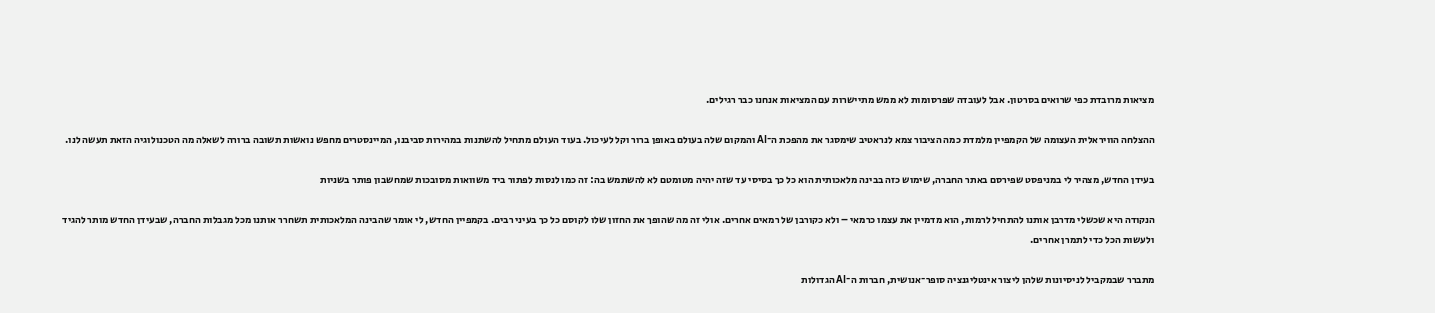מציאות מרובדת כפי שרואים בסרטון. אבל לעובדה שפרסומות לא ממש מתיישרות עם המציאות אנחנו כבר רגילים.

ההצלחה הוויראלית העצומה של הקמפיין מלמדת כמה הציבור צמא לנראטיב שימסגר את מהפכת ה־AI והמקום שלה בעולם באופן ברור וקל לעיכול. בעוד העולם מתחיל להשתנות במהירות סביבנו, המיינסטרים מחפש נואשות תשובה ברורה לשאלה מה הטכנולוגיה הזאת תעשה לנו.

בעידן החדש, מצהיר לי במניפסט שפירסם באתר החברה, שימוש כזה בבינה מלאכותית הוא כל כך בסיסי עד שזה יהיה מטומטם לא להשתמש בה: זה כמו לנסות לפתור ביד משוואות מסובכות שמחשבון פותר בשניות

הנקודה היא שכשלי מדרבן אותנו להתחיל לרמות, הוא מדמיין את עצמו כרמאי – ולא כקורבן של רמאים אחרים. אולי זה מה שהופך את החזון שלו לקוסם כל כך בעיני רבים. בקמפיין החדש, לי אומר שהבינה המלאכותית תשחרר אותנו מכל מגבלות החברה, שבעידן החדש מותר להגיד ולעשות הכל כדי לתמרן אחרים.

מתברר שבמקביל לניסיונות שלהן ליצור אינטליגנציה סופר־אנושית, חברות ה־AI הגדולות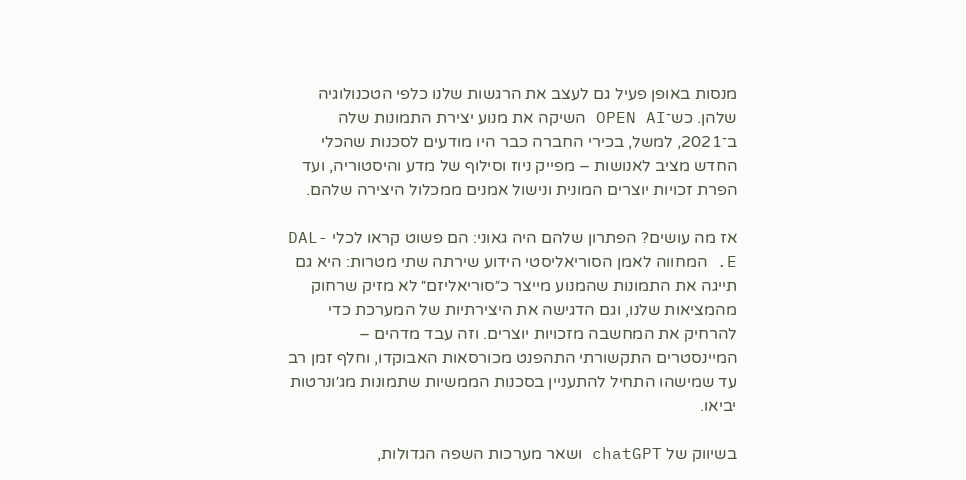מנסות באופן פעיל גם לעצב את הרגשות שלנו כלפי הטכנולוגיה שלהן. כש־OPEN AI השיקה את מנוע יצירת התמונות שלה ב־2021, למשל, בכירי החברה כבר היו מודעים לסכנות שהכלי החדש מציב לאנושות – מפייק ניוז וסילוף של מדע והיסטוריה, ועד הפרת זכויות יוצרים המונית ונישול אמנים ממכלול היצירה שלהם.

אז מה עושים? הפתרון שלהם היה גאוני: הם פשוט קראו לכלי DAL-E. המחווה לאמן הסוריאליסטי הידוע שירתה שתי מטרות: היא גם תייגה את התמונות שהמנוע מייצר כ״סוריאליזם״ לא מזיק שרחוק מהמציאות שלנו, וגם הדגישה את היצירתיות של המערכת כדי להרחיק את המחשבה מזכויות יוצרים. וזה עבד מדהים – המיינסטרים התקשורתי התהפנט מכורסאות האבוקדו, וחלף זמן רב עד שמישהו התחיל להתעניין בסכנות הממשיות שתמונות מג׳ונרטות יביאו.

בשיווק של chatGPT ושאר מערכות השפה הגדולות,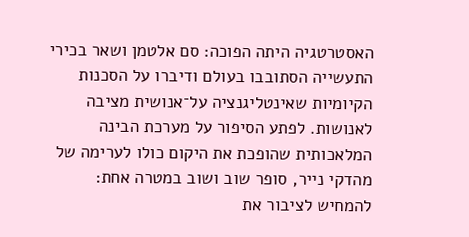האסטרטגיה היתה הפוכה: סם אלטמן ושאר בכירי התעשייה הסתובבו בעולם ודיברו על הסכנות הקיומיות שאינטליגנציה על־אנושית מציבה לאנושות. לפתע הסיפור על מערכת הבינה המלאכותית שהופכת את היקום כולו לערימה של מהדקי נייר, סופר שוב ושוב במטרה אחת: להמחיש לציבור את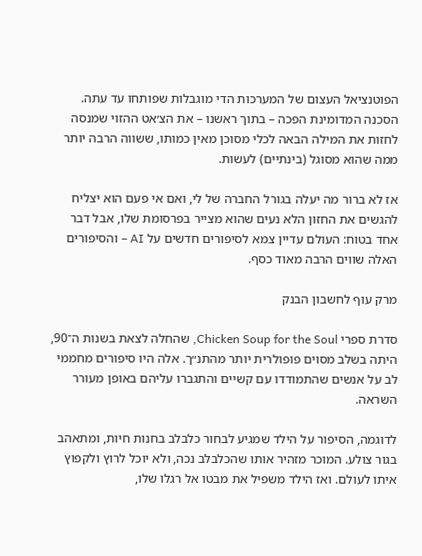הפוטנציאל העצום של המערכות הדי מוגבלות שפותחו עד עתה. הסכנה המדומינת הפכה – בתוך ראשנו – את הצ׳אט ההזוי שמנסה לחזות את המילה הבאה לכלי מסוכן מאין כמותו, ששווה הרבה יותר ממה שהוא מסוגל (בינתיים) לעשות.

אז לא ברור מה יעלה בגורל החברה של לי, ואם אי פעם הוא יצליח להגשים את החזון הלא נעים שהוא מצייר בפרסומת שלו, אבל דבר אחד בטוח: העולם עדיין צמא לסיפורים חדשים על AI – והסיפורים האלה שווים הרבה מאוד כסף.

מרק עוף לחשבון הבנק

סדרת ספרי Chicken Soup for the Soul, שהחלה לצאת בשנות ה־90, היתה בשלב מסוים פופולרית יותר מהתנ״ך. אלה היו סיפורים מחממי לב על אנשים שהתמודדו עם קשיים והתגברו עליהם באופן מעורר השראה.

לדוגמה, הסיפור על הילד שמגיע לבחור כלבלב בחנות חיות, ומתאהב בגור צולע. המוכר מזהיר אותו שהכלבלב נכה, ולא יוכל לרוץ ולקפוץ איתו לעולם. ואז הילד משפיל את מבטו אל רגלו שלו,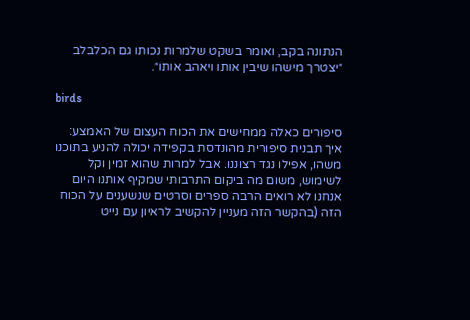הנתונה בקב, ואומר בשקט שלמרות נכותו גם הכלבלב ״יצטרך מישהו שיבין אותו ויאהב אותו״.

birds

סיפורים כאלה ממחישים את הכוח העצום של האמצע: איך תבנית סיפורית מהונדסת בקפידה יכולה להניע בתוכנו משהו, אפילו נגד רצוננו. אבל למרות שהוא זמין וקל לשימוש, משום מה ביקום התרבותי שמקיף אותנו היום אנחנו לא רואים הרבה ספרים וסרטים שנשענים על הכוח הזה (בהקשר הזה מעניין להקשיב לראיון עם נייט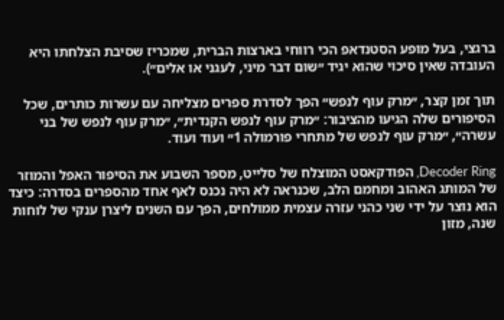ברגצי, בעל מופע הסטנדאפ הכי רווחי בארצות הברית, שמכריז שסיבת הצלחתו היא העובדה שאין סיכוי שהוא יגיד ״שום דבר מיני, לעגני או אלים״).

תוך זמן קצר, ״מרק עוף לנפש״ הפך לסדרת ספרים מצליחה עם עשרות כותרים, שכל הסיפורים שלה הגיעו מהציבור: ״מרק עוף לנפש הקנדית״, ״מרק עוף לנפש של בני עשרה״, ״מרק עוף לנפש של מתחרי פורמולה 1״ ועוד ועוד.

Decoder Ring, הפודקאסט המוצלח של סלייט, מספר השבוע את הסיפור האפל והמוזר של המותג האהוב ומחמם הלב, שכנראה לא היה נכנס לאף אחד מהספרים בסדרה: כיצד הוא נוצר על ידי שני כהני עזרה עצמית ממולחים, הפך עם השנים ליצרן ענקי של לוחות שנה, מזון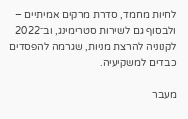לחיות מחמד, סדרת מרקים אמיתיים – ולבסוף גם לשירות סטרימינג, וב־2022 לקנוניה להרצת מניות, שגרמה להפסדים כבדים למשקיעיה.

מעבר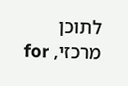לתוכן מרכזי, for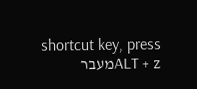shortcut key, press ALT + zמעבר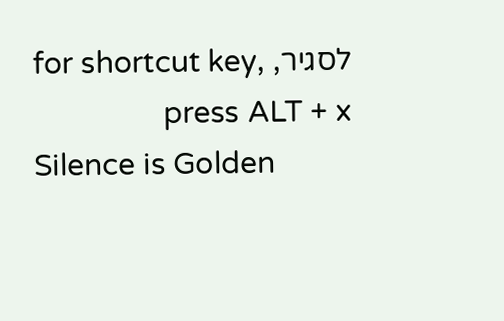לסגיר, for shortcut key, press ALT + x
Silence is Golden